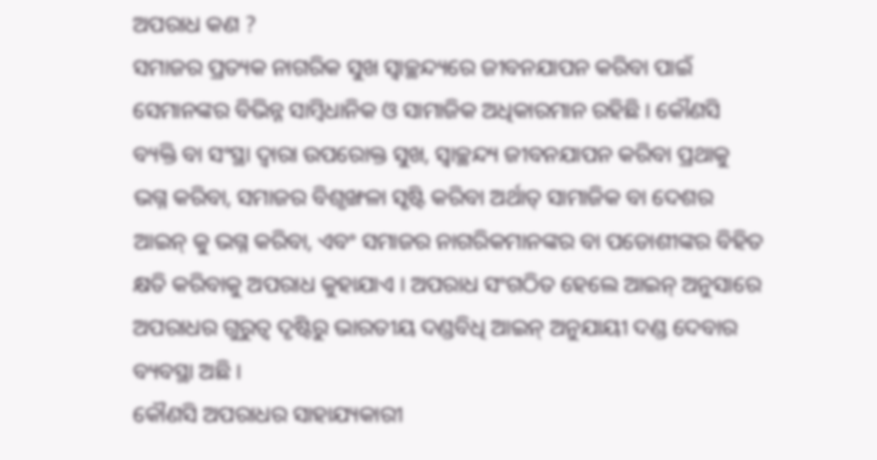ଅପରାଧ କଣ ?
ସମାଜର ପ୍ରତ୍ୟକ ନାଗରିକ ସୁଖ ସ୍ଵାଚ୍ଛନ୍ଦ୍ୟରେ ଜୀବନଯାପନ କରିବା ପାଇଁ ସେମାନଙ୍କର ବିଭିନ୍ନ ସାମ୍ବିଧାନିକ ଓ ସାମାଜିକ ଅଧିକାରମାନ ରହିଛି । କୌଣସି ବ୍ୟକ୍ତି ବା ସଂସ୍ଥା ଦ୍ଵାରା ଉପରୋକ୍ତ ସୁଖ, ସ୍ଵାଚ୍ଛନ୍ଦ୍ୟ ଜୀବନଯାପନ କରିବା ପ୍ରଥାକୁ ଭଗ୍ନ କରିବା, ସମାଜର ବିଶୃଙ୍ଖଳା ସୃଷ୍ଟି କରିବା ଅର୍ଥାତ୍ ସାମାଜିକ ବା ଦେଶର ଆଇନ୍ କୁ ଭଗ୍ନ କରିବା, ଏବଂ ସମାଜର ନାଗରିକମାନଙ୍କର ବା ପଡୋଶୀଙ୍କର ବିହିତ କ୍ଷତି କରିବାକୁ ଅପରାଧ କୁହାଯାଏ । ଅପରାଧ ସଂଗଠିତ ହେଲେ ଆଇନ୍ ଅନୁସାରେ ଅପରାଧର ଗୁରୁତ୍ଵ ଦୃଷ୍ଟିରୁ ଭାରତୀୟ ଦଣ୍ଡବିଧି ଆଇନ୍ ଅନୁଯାୟୀ ଦଣ୍ଡ ଦେବାର ବ୍ୟବସ୍ଥା ଅଛି ।
କୌଣସି ଅପରାଧର ସାହାଯ୍ୟକାରୀ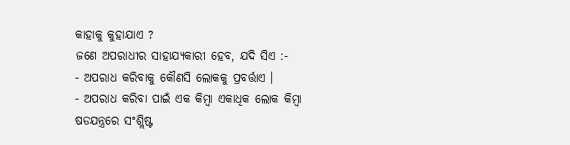କାହାକୁ କୁହାଯାଏ ?
ଜଣେ ଅପରାଧୀର ସାହାଯ୍ୟକାରୀ ହେବ, ଯଦି ସିଏ :-
- ଅପରାଧ କରିବାକୁ କୌଣସି ଲୋକକୁ ପ୍ରବର୍ତ୍ତାଏ ।
- ଅପରାଧ କରିବା ପାଇଁ ଏକ କିମ୍ବା ଏକାଧିକ ଲୋକ କିମ୍ବା ଷଡଯନ୍ତ୍ରରେ ସଂଶ୍ଲିଷ୍ଟ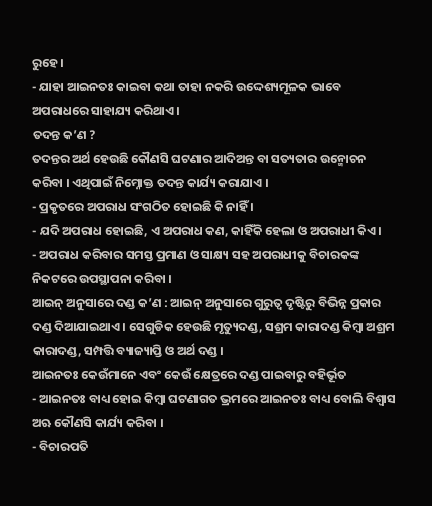ରୁହେ ।
- ଯାହା ଆଇନତଃ କାଇବା କଥା ତାହା ନକରି ଉଦ୍ଦେଶ୍ୟମୂଳକ ଭାବେ ଅପରାଧରେ ସାହାଯ୍ୟ କରିଥାଏ ।
ତଦନ୍ତ କ’ଣ ?
ତଦନ୍ତର ଅର୍ଥ ହେଉଛି କୌଣସି ଘଟଣାର ଆଦିଅନ୍ତ ବା ସତ୍ୟତାର ଉନ୍ମୋଚନ କରିବା । ଏଥିପାଇଁ ନିମ୍ନୋକ୍ତ ତଦନ୍ତ କାର୍ଯ୍ୟ କରାଯାଏ ।
- ପ୍ରକୃତରେ ଅପରାଧ ସଂଗଠିତ ହୋଇଛି କି ନାହିଁ ।
- ଯଦି ଅପରାଧ ହୋଇଛି, ଏ ଅପରାଧ କଣ, କାହିଁକି ହେଲା ଓ ଅପରାଧୀ କିଏ ।
- ଅପରାଧ କରିବାର ସମସ୍ତ ପ୍ରମାଣ ଓ ସାକ୍ଷ୍ୟ ସହ ଅପରାଧୀକୁ ବିଚାରକଙ୍କ ନିକଟରେ ଉପସ୍ଥାପନା କରିବା ।
ଆଇନ୍ ଅନୁସାରେ ଦଣ୍ଡ କ’ଣ : ଆଇନ୍ ଅନୁସାରେ ଗୁରୁତ୍ଵ ଦୃଷ୍ଟିରୁ ବିଭିନ୍ନ ପ୍ରକାର ଦଣ୍ଡ ଦିଆଯାଇଥାଏ । ସେଗୁଡିକ ହେଉଛି ମୃତ୍ୟୁଦଣ୍ଡ, ସଶ୍ରମ କାରାଦଣ୍ଡ କିମ୍ବା ଅଶ୍ରମ କାରାଦଣ୍ଡ, ସମ୍ପତ୍ତି ବ୍ୟାଜ୍ୟାପ୍ତି ଓ ଅର୍ଥ ଦଣ୍ଡ ।
ଆଇନତଃ କେଉଁମାନେ ଏବଂ କେଉଁ କ୍ଷେତ୍ରରେ ଦଣ୍ଡ ପାଇବାରୁ ବହିର୍ଭୂତ
- ଆଇନତଃ ବାଧ୍ୟ ହୋଇ କିମ୍ବା ଘଟଣାଗତ ଭ୍ରମରେ ଆଇନତଃ ବାଧ୍ୟ ବୋଲି ବିଶ୍ଵାସ ଅଋ କୌଣସି କାର୍ଯ୍ୟ କରିବା ।
- ବିଚାରପତି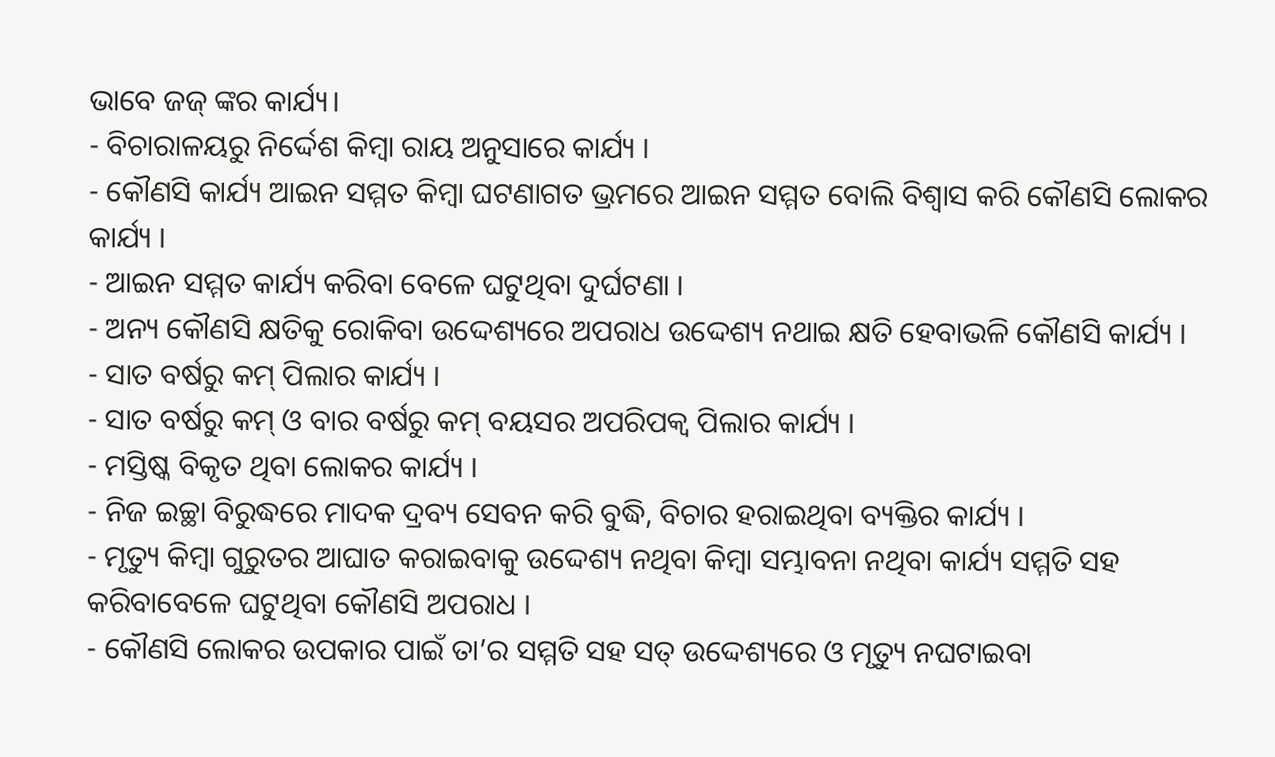ଭାବେ ଜଜ୍ ଙ୍କର କାର୍ଯ୍ୟ।
- ବିଚାରାଳୟରୁ ନିର୍ଦ୍ଦେଶ କିମ୍ବା ରାୟ ଅନୁସାରେ କାର୍ଯ୍ୟ ।
- କୌଣସି କାର୍ଯ୍ୟ ଆଇନ ସମ୍ମତ କିମ୍ବା ଘଟଣାଗତ ଭ୍ରମରେ ଆଇନ ସମ୍ମତ ବୋଲି ବିଶ୍ଵାସ କରି କୌଣସି ଲୋକର କାର୍ଯ୍ୟ ।
- ଆଇନ ସମ୍ମତ କାର୍ଯ୍ୟ କରିବା ବେଳେ ଘଟୁଥିବା ଦୁର୍ଘଟଣା ।
- ଅନ୍ୟ କୌଣସି କ୍ଷତିକୁ ରୋକିବା ଉଦ୍ଦେଶ୍ୟରେ ଅପରାଧ ଉଦ୍ଦେଶ୍ୟ ନଥାଇ କ୍ଷତି ହେବାଭଳି କୌଣସି କାର୍ଯ୍ୟ ।
- ସାତ ବର୍ଷରୁ କମ୍ ପିଲାର କାର୍ଯ୍ୟ ।
- ସାତ ବର୍ଷରୁ କମ୍ ଓ ବାର ବର୍ଷରୁ କମ୍ ବୟସର ଅପରିପକ୍ଵ ପିଲାର କାର୍ଯ୍ୟ ।
- ମସ୍ତିଷ୍କ ବିକୃତ ଥିବା ଲୋକର କାର୍ଯ୍ୟ ।
- ନିଜ ଇଚ୍ଛା ବିରୁଦ୍ଧରେ ମାଦକ ଦ୍ରବ୍ୟ ସେବନ କରି ବୁଦ୍ଧି, ବିଚାର ହରାଇଥିବା ବ୍ୟକ୍ତିର କାର୍ଯ୍ୟ ।
- ମୃତ୍ୟୁ କିମ୍ବା ଗୁରୁତର ଆଘାତ କରାଇବାକୁ ଉଦ୍ଦେଶ୍ୟ ନଥିବା କିମ୍ବା ସମ୍ଭାବନା ନଥିବା କାର୍ଯ୍ୟ ସମ୍ମତି ସହ କରିବାବେଳେ ଘଟୁଥିବା କୌଣସି ଅପରାଧ ।
- କୌଣସି ଲୋକର ଉପକାର ପାଇଁ ତା’ର ସମ୍ମତି ସହ ସତ୍ ଉଦ୍ଦେଶ୍ୟରେ ଓ ମୃତ୍ୟୁ ନଘଟାଇବା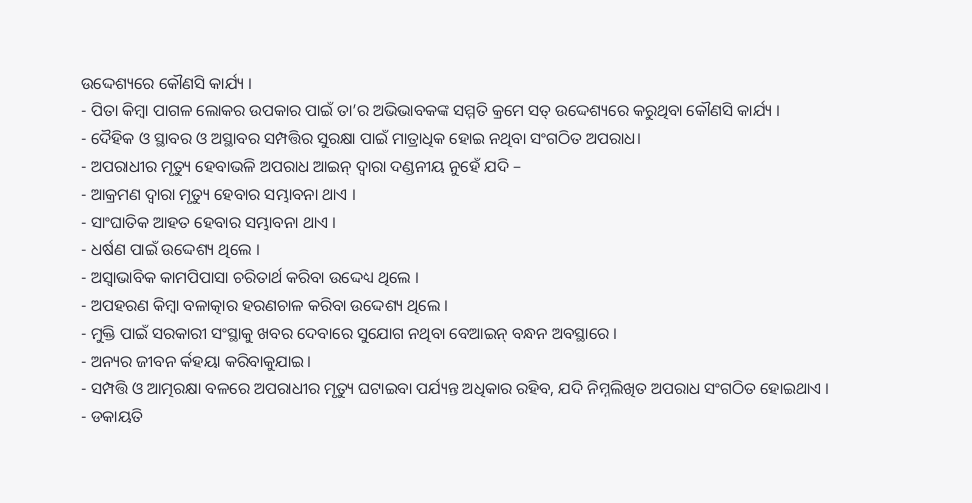ଉଦ୍ଦେଶ୍ୟରେ କୌଣସି କାର୍ଯ୍ୟ ।
- ପିତା କିମ୍ବା ପାଗଳ ଲୋକର ଉପକାର ପାଇଁ ତା’ର ଅଭିଭାବକଙ୍କ ସମ୍ମତି କ୍ରମେ ସତ୍ ଉଦ୍ଦେଶ୍ୟରେ କରୁଥିବା କୌଣସି କାର୍ଯ୍ୟ ।
- ଦୈହିକ ଓ ସ୍ଥାବର ଓ ଅସ୍ଥାବର ସମ୍ପତ୍ତିର ସୁରକ୍ଷା ପାଇଁ ମାତ୍ରାଧିକ ହୋଇ ନଥିବା ସଂଗଠିତ ଅପରାଧ।
- ଅପରାଧୀର ମୃତ୍ୟୁ ହେବାଭଳି ଅପରାଧ ଆଇନ୍ ଦ୍ଵାରା ଦଣ୍ଡନୀୟ ନୁହେଁ ଯଦି –
- ଆକ୍ରମଣ ଦ୍ଵାରା ମୃତ୍ୟୁ ହେବାର ସମ୍ଭାବନା ଥାଏ ।
- ସାଂଘାତିକ ଆହତ ହେବାର ସମ୍ଭାବନା ଥାଏ ।
- ଧର୍ଷଣ ପାଇଁ ଉଦ୍ଦେଶ୍ୟ ଥିଲେ ।
- ଅସ୍ଵାଭାବିକ କାମପିପାସା ଚରିତାର୍ଥ କରିବା ଉଦ୍ଦେଧ୍ୟ ଥିଲେ ।
- ଅପହରଣ କିମ୍ବା ବଳାତ୍କାର ହରଣଚାଳ କରିବା ଉଦ୍ଦେଶ୍ୟ ଥିଲେ ।
- ମୁକ୍ତି ପାଇଁ ସରକାରୀ ସଂସ୍ଥାକୁ ଖବର ଦେବାରେ ସୁଯୋଗ ନଥିବା ବେଆଇନ୍ ବନ୍ଧନ ଅବସ୍ଥାରେ ।
- ଅନ୍ୟର ଜୀବନ ର୍କହୟା କରିବାକୁଯାଇ।
- ସମ୍ପତ୍ତି ଓ ଆତ୍ମରକ୍ଷା ବଳରେ ଅପରାଧୀର ମୃତ୍ୟୁ ଘଟାଇବା ପର୍ଯ୍ୟନ୍ତ ଅଧିକାର ରହିବ, ଯଦି ନିମ୍ନଲିଖିତ ଅପରାଧ ସଂଗଠିତ ହୋଇଥାଏ ।
- ଡକାୟତି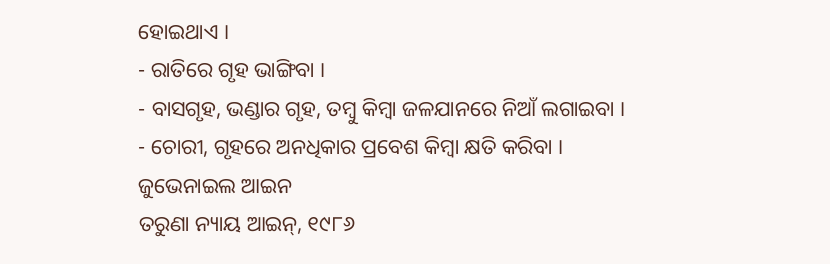ହୋଇଥାଏ ।
- ରାତିରେ ଗୃହ ଭାଙ୍ଗିବା ।
- ବାସଗୃହ, ଭଣ୍ଡାର ଗୃହ, ତମ୍ବୁ କିମ୍ବା ଜଳଯାନରେ ନିଆଁ ଲଗାଇବା ।
- ଚୋରୀ, ଗୃହରେ ଅନଧିକାର ପ୍ରବେଶ କିମ୍ବା କ୍ଷତି କରିବା ।
ଜୁଭେନାଇଲ ଆଇନ
ତରୁଣା ନ୍ୟାୟ ଆଇନ୍, ୧୯୮୬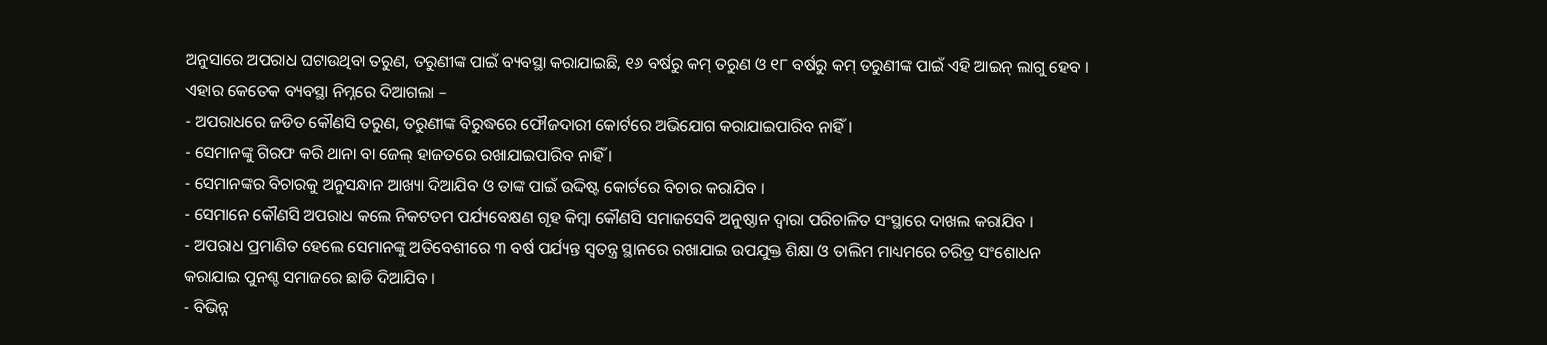ଅନୁସାରେ ଅପରାଧ ଘଟାଉଥିବା ତରୁଣ, ତରୁଣୀଙ୍କ ପାଇଁ ବ୍ୟବସ୍ଥା କରାଯାଇଛି, ୧୬ ବର୍ଷରୁ କମ୍ ତରୁଣ ଓ ୧୮ ବର୍ଷରୁ କମ୍ ତରୁଣୀଙ୍କ ପାଇଁ ଏହି ଆଇନ୍ ଲାଗୁ ହେବ । ଏହାର କେତେକ ବ୍ୟବସ୍ଥା ନିମ୍ନରେ ଦିଆଗଲା –
- ଅପରାଧରେ ଜଡିତ କୌଣସି ତରୁଣ, ତରୁଣୀଙ୍କ ବିରୁଦ୍ଧରେ ଫୌଜଦାରୀ କୋର୍ଟରେ ଅଭିଯୋଗ କରାଯାଇପାରିବ ନାହିଁ ।
- ସେମାନଙ୍କୁ ଗିରଫ କରି ଥାନା ବା ଜେଲ୍ ହାଜତରେ ରଖାଯାଇପାରିବ ନାହିଁ ।
- ସେମାନଙ୍କର ବିଚାରକୁ ଅନୁସନ୍ଧାନ ଆଖ୍ୟା ଦିଆଯିବ ଓ ତାଙ୍କ ପାଇଁ ଉଦ୍ଦିଷ୍ଟ କୋର୍ଟରେ ବିଚାର କରାଯିବ ।
- ସେମାନେ କୌଣସି ଅପରାଧ କଲେ ନିକଟତମ ପର୍ଯ୍ୟବେକ୍ଷଣ ଗୃହ କିମ୍ବା କୌଣସି ସମାଜସେବି ଅନୁଷ୍ଠାନ ଦ୍ଵାରା ପରିଚାଳିତ ସଂସ୍ଥାରେ ଦାଖଲ କରାଯିବ ।
- ଅପରାଧ ପ୍ରମାଣିତ ହେଲେ ସେମାନଙ୍କୁ ଅତିବେଶୀରେ ୩ ବର୍ଷ ପର୍ଯ୍ୟନ୍ତ ସ୍ଵତନ୍ତ୍ର ସ୍ଥାନରେ ରଖାଯାଇ ଉପଯୁକ୍ତ ଶିକ୍ଷା ଓ ତାଲିମ ମାଧ୍ୟମରେ ଚରିତ୍ର ସଂଶୋଧନ କରାଯାଇ ପୁନଶ୍ଚ ସମାଜରେ ଛାଡି ଦିଆଯିବ ।
- ବିଭିନ୍ନ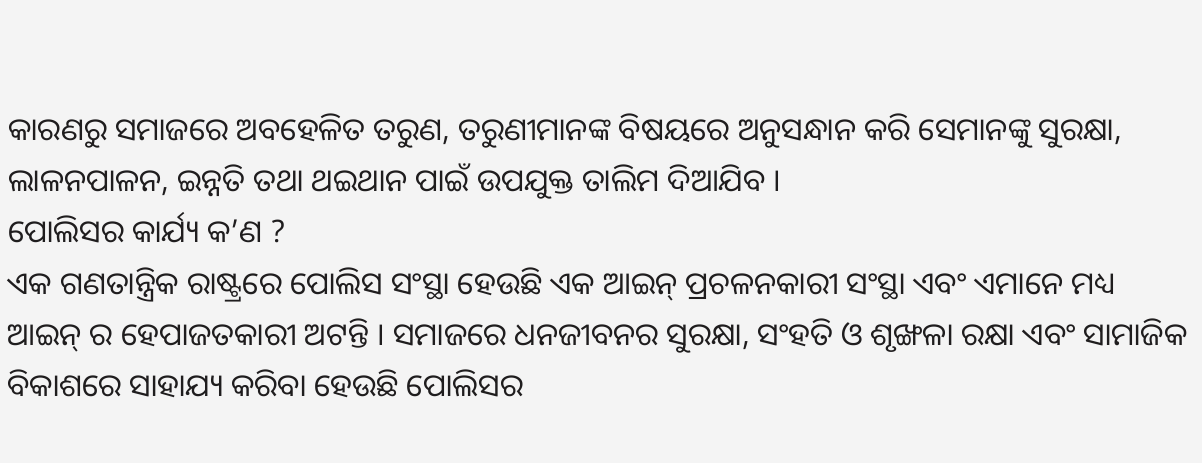କାରଣରୁ ସମାଜରେ ଅବହେଳିତ ତରୁଣ, ତରୁଣୀମାନଙ୍କ ବିଷୟରେ ଅନୁସନ୍ଧାନ କରି ସେମାନଙ୍କୁ ସୁରକ୍ଷା, ଲାଳନପାଳନ, ଇନ୍ନତି ତଥା ଥଇଥାନ ପାଇଁ ଉପଯୁକ୍ତ ତାଲିମ ଦିଆଯିବ ।
ପୋଲିସର କାର୍ଯ୍ୟ କ’ଣ ?
ଏକ ଗଣତାନ୍ତ୍ରିକ ରାଷ୍ଟ୍ରରେ ପୋଲିସ ସଂସ୍ଥା ହେଉଛି ଏକ ଆଇନ୍ ପ୍ରଚଳନକାରୀ ସଂସ୍ଥା ଏବଂ ଏମାନେ ମଧ୍ୟ ଆଇନ୍ ର ହେପାଜତକାରୀ ଅଟନ୍ତି । ସମାଜରେ ଧନଜୀବନର ସୁରକ୍ଷା, ସଂହତି ଓ ଶୃଙ୍ଖଳା ରକ୍ଷା ଏବଂ ସାମାଜିକ ବିକାଶରେ ସାହାଯ୍ୟ କରିବା ହେଉଛି ପୋଲିସର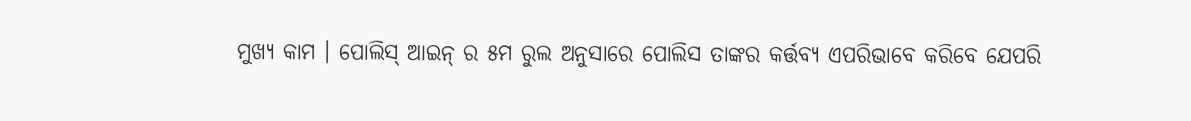ମୁଖ୍ୟ କାମ । ପୋଲିସ୍ ଆଇନ୍ ର ୫ମ ରୁଲ ଅନୁସାରେ ପୋଲିସ ତାଙ୍କର କର୍ତ୍ତବ୍ୟ ଏପରିଭାବେ କରିବେ ଯେପରି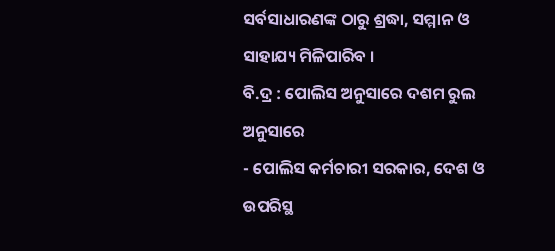ସର୍ବସାଧାରଣଙ୍କ ଠାରୁ ଶ୍ରଦ୍ଧା, ସମ୍ମାନ ଓ ସାହାଯ୍ୟ ମିଳିପାରିବ ।
ବି.ଦ୍ର : ପୋଲିସ ଅନୁସାରେ ଦଶମ ରୁଲ ଅନୁସାରେ
- ପୋଲିସ କର୍ମଚାରୀ ସରକାର, ଦେଶ ଓ ଉପରିସ୍ଥ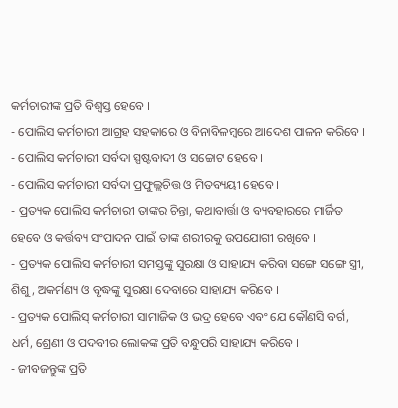କର୍ମଚାରୀଙ୍କ ପ୍ରତି ବିଶ୍ଵସ୍ତ ହେବେ ।
- ପୋଲିସ କର୍ମଚାରୀ ଆଗ୍ରହ ସହକାରେ ଓ ବିନାବିଳମ୍ବରେ ଆଦେଶ ପାଳନ କରିବେ ।
- ପୋଲିସ କର୍ମଚାରୀ ସର୍ବଦା ସ୍ପଷ୍ଟବାଦୀ ଓ ସଚ୍ଚୋଟ ହେବେ ।
- ପୋଲିସ କର୍ମଚାରୀ ସର୍ବଦା ପ୍ରଫୁଲ୍ଲଚିତ୍ତ ଓ ମିତବ୍ୟୟୀ ହେବେ ।
- ପ୍ରତ୍ୟକ ପୋଲିସ କର୍ମଚାରୀ ତାଙ୍କର ଚିନ୍ତା, କଥାବାର୍ତ୍ତା ଓ ବ୍ୟବହାରରେ ମାର୍ଜିତ ହେବେ ଓ କର୍ତ୍ତବ୍ୟ ସଂପାଦନ ପାଇଁ ତାଙ୍କ ଶରୀରକୁ ଉପଯୋଗୀ ରଖିବେ ।
- ପ୍ରତ୍ୟକ ପୋଲିସ କର୍ମଚାରୀ ସମସ୍ତଙ୍କୁ ସୁରକ୍ଷା ଓ ସାହାଯ୍ୟ କରିବା ସଙ୍ଗେ ସଙ୍ଗେ ସ୍ତ୍ରୀ, ଶିଶୁ, ଅକର୍ମଣ୍ୟ ଓ ବୃଦ୍ଧଙ୍କୁ ସୁରକ୍ଷା ଦେବାରେ ସାହାଯ୍ୟ କରିବେ ।
- ପ୍ରତ୍ୟକ ପୋଲିସ୍ କର୍ମଚାରୀ ସାମାଜିକ ଓ ଭଦ୍ର ହେବେ ଏବଂ ଯେ କୌଣସି ବର୍ଗ, ଧର୍ମ, ଶ୍ରେଣୀ ଓ ପଦବୀର ଲୋକଙ୍କ ପ୍ରତି ବନ୍ଧୁପରି ସାହାଯ୍ୟ କରିବେ ।
- ଜୀବଜନ୍ତୁଙ୍କ ପ୍ରତି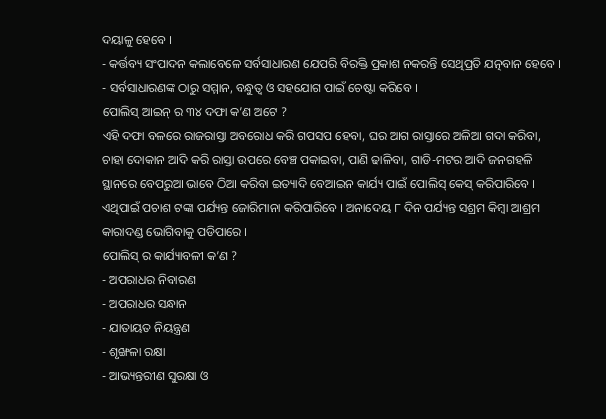ଦୟାଳୁ ହେବେ ।
- କର୍ତ୍ତବ୍ୟ ସଂପାଦନ କଲାବେଳେ ସର୍ବସାଧାରଣ ଯେପରି ବିରକ୍ତି ପ୍ରକାଶ ନକରନ୍ତି ସେଥିପ୍ରତି ଯତ୍ନବାନ ହେବେ ।
- ସର୍ବସାଧାରଣଙ୍କ ଠାରୁ ସମ୍ମାନ, ବନ୍ଧୁତ୍ଵ ଓ ସହଯୋଗ ପାଇଁ ଚେଷ୍ଟା କରିବେ ।
ପୋଲିସ୍ ଆଇନ୍ ର ୩୪ ଦଫା କ’ଣ ଅଟେ ?
ଏହି ଦଫା ବଳରେ ରାଜରାସ୍ତା ଅବରୋଧ କରି ଗପସପ ହେବା, ଘର ଆଗ ରାସ୍ତାରେ ଅଳିଆ ଗଦା କରିବା, ଚାହା ଦୋକାନ ଆଦି କରି ରାସ୍ତା ଉପରେ ବେଞ୍ଚ ପକାଇବା, ପାଣି ଢାଳିବା, ଗାଡି-ମଟର ଆଦି ଜନଗହଳି ସ୍ଥାନରେ ବେପରୁଆ ଭାବେ ଠିଆ କରିବା ଇତ୍ୟାଦି ବେଆଇନ କାର୍ଯ୍ୟ ପାଇଁ ପୋଲିସ୍ କେସ୍ କରିପାରିବେ । ଏଥିପାଇଁ ପଚାଶ ଟଙ୍କା ପର୍ଯ୍ୟନ୍ତ ଜୋରିମାନା କରିପାରିବେ । ଅନାଦେୟ ୮ ଦିନ ପର୍ଯ୍ୟନ୍ତ ସଶ୍ରମ କିମ୍ବା ଆଶ୍ରମ କାରାଦଣ୍ଡ ଭୋଗିବାକୁ ପଡିପାରେ ।
ପୋଲିସ୍ ର କାର୍ଯ୍ୟାବଳୀ କ’ଣ ?
- ଅପରାଧର ନିବାରଣ
- ଅପରାଧର ସନ୍ଧାନ
- ଯାତାୟତ ନିୟନ୍ତ୍ରଣ
- ଶୃଙ୍ଖଳା ରକ୍ଷା
- ଆଭ୍ୟନ୍ତରୀଣ ସୁରକ୍ଷା ଓ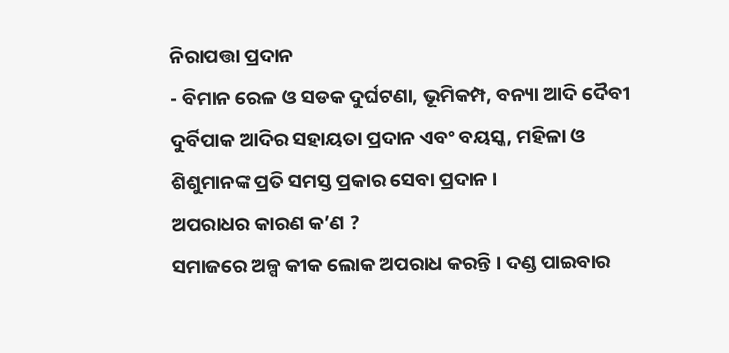ନିରାପତ୍ତା ପ୍ରଦାନ
- ବିମାନ ରେଳ ଓ ସଡକ ଦୁର୍ଘଟଣା, ଭୂମିକମ୍ପ, ବନ୍ୟା ଆଦି ଦୈବୀ ଦୁର୍ବିପାକ ଆଦିର ସହାୟତା ପ୍ରଦାନ ଏବଂ ବୟସ୍କ, ମହିଳା ଓ ଶିଶୁମାନଙ୍କ ପ୍ରତି ସମସ୍ତ ପ୍ରକାର ସେବା ପ୍ରଦାନ ।
ଅପରାଧର କାରଣ କ’ଣ ?
ସମାଜରେ ଅଳ୍ପ କୀକ ଲୋକ ଅପରାଧ କରନ୍ତି । ଦଣ୍ଡ ପାଇବାର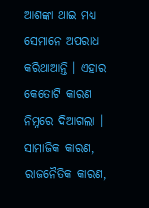ଆଶଙ୍କା ଥାଇ ମଧ୍ୟ ସେମାନେ ଅପରାଧ କରିଥାଆନ୍ତି । ଏହାର କେତୋଟି କାରଣ ନିମ୍ନରେ ଦିଆଗଲା । ସାମାଜିକ କାରଣ, ରାଜନୈତିକ କାରଣ,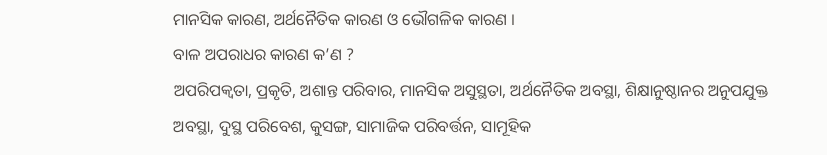ମାନସିକ କାରଣ, ଅର୍ଥନୈତିକ କାରଣ ଓ ଭୌଗଳିକ କାରଣ ।
ବାଳ ଅପରାଧର କାରଣ କ’ଣ ?
ଅପରିପକ୍ଵତା, ପ୍ରକୃତି, ଅଶାନ୍ତ ପରିବାର, ମାନସିକ ଅସୁସ୍ଥତା, ଅର୍ଥନୈତିକ ଅବସ୍ଥା, ଶିକ୍ଷାନୁଷ୍ଠାନର ଅନୁପଯୁକ୍ତ ଅବସ୍ଥା, ଦୁସ୍ଥ ପରିବେଶ, କୁସଙ୍ଗ, ସାମାଜିକ ପରିବର୍ତ୍ତନ, ସାମୂହିକ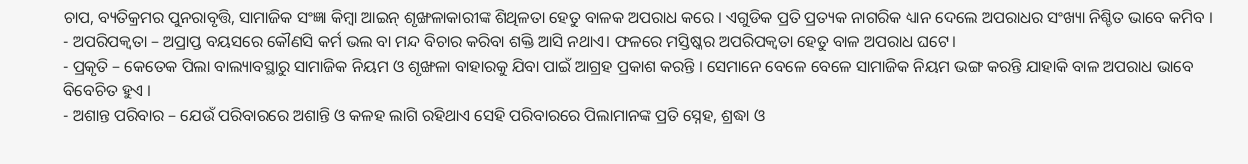ଚାପ, ବ୍ୟତିକ୍ରମର ପୁନରାବୃତ୍ତି, ସାମାଜିକ ସଂଜ୍ଞା କିମ୍ବା ଆଇନ୍ ଶୃଙ୍ଖଳାକାରୀଙ୍କ ଶିଥିଳତା ହେତୁ ବାଳକ ଅପରାଧ କରେ । ଏଗୁଡିକ ପ୍ରତି ପ୍ରତ୍ୟକ ନାଗରିକ ଧ୍ୟାନ ଦେଲେ ଅପରାଧର ସଂଖ୍ୟା ନିଶ୍ଚିତ ଭାବେ କମିବ ।
- ଅପରିପକ୍ଵତା – ଅପ୍ରାପ୍ତ ବୟସରେ କୌଣସି କର୍ମ ଭଲ ବା ମନ୍ଦ ବିଚାର କରିବା ଶକ୍ତି ଆସି ନଥାଏ। ଫଳରେ ମସ୍ତିଷ୍କର ଅପରିପକ୍ଵତା ହେତୁ ବାଳ ଅପରାଧ ଘଟେ।
- ପ୍ରକୃତି – କେତେକ ପିଲା ବାଲ୍ୟାବସ୍ଥାରୁ ସାମାଜିକ ନିୟମ ଓ ଶୃଙ୍ଖଳା ବାହାରକୁ ଯିବା ପାଇଁ ଆଗ୍ରହ ପ୍ରକାଶ କରନ୍ତି । ସେମାନେ ବେଳେ ବେଳେ ସାମାଜିକ ନିୟମ ଭଙ୍ଗ କରନ୍ତି ଯାହାକି ବାଳ ଅପରାଧ ଭାବେ ବିବେଚିତ ହୁଏ ।
- ଅଶାନ୍ତ ପରିବାର – ଯେଉଁ ପରିବାରରେ ଅଶାନ୍ତି ଓ କଳହ ଲାଗି ରହିଥାଏ ସେହି ପରିବାରରେ ପିଲାମାନଙ୍କ ପ୍ରତି ସ୍ନେହ, ଶ୍ରଦ୍ଧା ଓ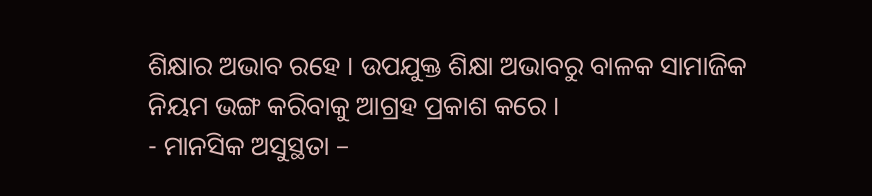ଶିକ୍ଷାର ଅଭାବ ରହେ । ଉପଯୁକ୍ତ ଶିକ୍ଷା ଅଭାବରୁ ବାଳକ ସାମାଜିକ ନିୟମ ଭଙ୍ଗ କରିବାକୁ ଆଗ୍ରହ ପ୍ରକାଶ କରେ ।
- ମାନସିକ ଅସୁସ୍ଥତା –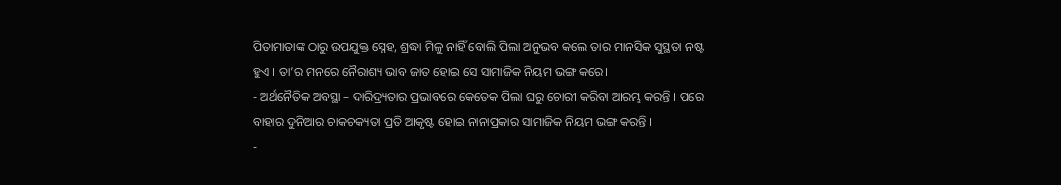ପିତାମାତାଙ୍କ ଠାରୁ ଉପଯୁକ୍ତ ସ୍ନେହ, ଶ୍ରଦ୍ଧା ମିଳୁ ନାହିଁ ବୋଲି ପିଲା ଅନୁଭବ କଲେ ତାର ମାନସିକ ସୁସ୍ଥତା ନଷ୍ଟ ହୁଏ । ତା’ର ମନରେ ନୈରାଶ୍ୟ ଭାବ ଜାତ ହୋଇ ସେ ସାମାଜିକ ନିୟମ ଭଙ୍ଗ କରେ।
- ଅର୍ଥନୈତିକ ଅବସ୍ଥା – ଦାରିଦ୍ର୍ୟତାର ପ୍ରଭାବରେ କେତେକ ପିଲା ଘରୁ ଚୋରୀ କରିବା ଆରମ୍ଭ କରନ୍ତି । ପରେ ବାହାର ଦୁନିଆର ଚାକଚକ୍ୟତା ପ୍ରତି ଆକୃଷ୍ଟ ହୋଇ ନାନାପ୍ରକାର ସାମାଜିକ ନିୟମ ଭଙ୍ଗ କରନ୍ତି ।
-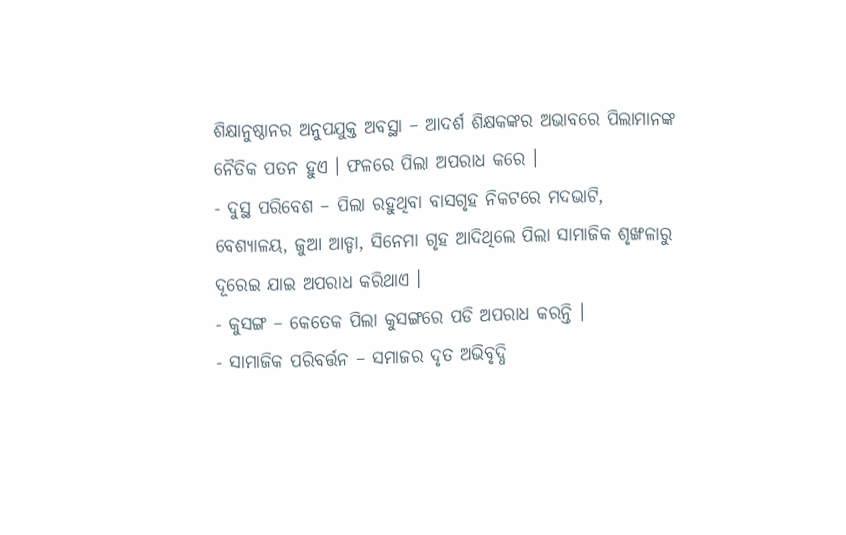ଶିକ୍ଷାନୁଷ୍ଠାନର ଅନୁପଯୁକ୍ତ ଅବସ୍ଥା – ଆଦର୍ଶ ଶିକ୍ଷକଙ୍କର ଅଭାବରେ ପିଲାମାନଙ୍କ ନୈତିକ ପତନ ହୁଏ । ଫଳରେ ପିଲା ଅପରାଧ କରେ ।
- ଦୁସ୍ଥ ପରିବେଶ – ପିଲା ରହୁଥିବା ବାସଗୃହ ନିକଟରେ ମଦଭାଟି, ବେଶ୍ୟାଳୟ, ଜୁଆ ଆଡ୍ଡା, ସିନେମା ଗୃହ ଆଦିଥିଲେ ପିଲା ସାମାଜିକ ଶୃଙ୍ଖଳାରୁ ଦୂରେଇ ଯାଇ ଅପରାଧ କରିଥାଏ ।
- କୁସଙ୍ଗ – କେତେକ ପିଲା କୁସଙ୍ଗରେ ପଡି ଅପରାଧ କରନ୍ତି ।
- ସାମାଜିକ ପରିବର୍ତ୍ତନ – ସମାଜର ଦୃତ ଅଭିବୃଦ୍ଧି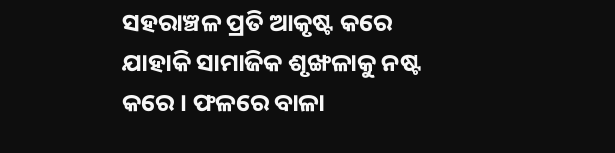ସହରାଞ୍ଚଳ ପ୍ରତି ଆକୃଷ୍ଟ କରେ ଯାହାକି ସାମାଜିକ ଶୃଙ୍ଖଳାକୁ ନଷ୍ଟ କରେ । ଫଳରେ ବାଳା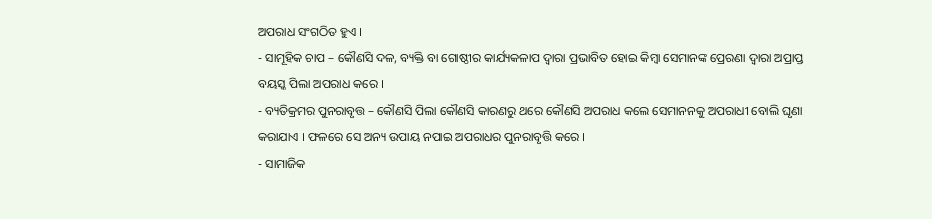ଅପରାଧ ସଂଗଠିତ ହୁଏ ।
- ସାମୂହିକ ଚାପ – କୌଣସି ଦଳ, ବ୍ୟକ୍ତି ବା ଗୋଷ୍ଠୀର କାର୍ଯ୍ୟକଳାପ ଦ୍ଵାରା ପ୍ରଭାବିତ ହୋଇ କିମ୍ବା ସେମାନଙ୍କ ପ୍ରେରଣା ଦ୍ଵାରା ଅପ୍ରାପ୍ତ ବୟସ୍କ ପିଲା ଅପରାଧ କରେ ।
- ବ୍ୟତିକ୍ରମର ପୁନରାବୃତ୍ତ – କୌଣସି ପିଲା କୌଣସି କାରଣରୁ ଥରେ କୌଣସି ଅପରାଧ କଲେ ସେମାନନକୁ ଅପରାଧୀ ବୋଲି ଘୃଣା କରାଯାଏ । ଫଳରେ ସେ ଅନ୍ୟ ଉପାୟ ନପାଇ ଅପରାଧର ପୁନରାବୃତ୍ତି କରେ ।
- ସାମାଜିକ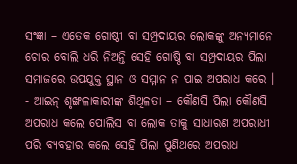ସଂଜ୍ଞା – ଏତେକ ଗୋଷ୍ଠୀ ବା ସମ୍ପ୍ରଦାୟର ଲୋକଙ୍କୁ ଅନ୍ୟମାନେ ଚୋର ବୋଲି ଧରି ନିଅନ୍ତି ସେହି ଗୋଷ୍ଠି ବା ସମ୍ପ୍ରଦାୟର ପିଲା ସମାଜରେ ଉପଯୁକ୍ତ ସ୍ଥାନ ଓ ସମ୍ମାନ ନ ପାଇ ଅପରାଧ କରେ ।
- ଆଇନ୍ ଶୃଙ୍ଖଳାକାରୀଙ୍କ ଶିଥିଳତା – କୌଣସି ପିଲା କୌଣସି ଅପରାଧ କଲେ ପୋଲିସ ବା ଲୋକ ତାକୁ ସାଧାରଣ ଅପରାଧୀ ପରି ବ୍ୟବହାର କଲେ ସେହି ପିଲା ପୁଣିଥରେ ଅପରାଧ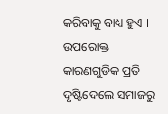କରିବାକୁ ବାଧ୍ୟ ହୁଏ ।
ଉପରୋକ୍ତ କାରଣଗୁଡିକ ପ୍ରତି ଦୃଷ୍ଟିଦେଲେ ସମାଜରୁ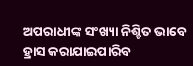ଅପରାଧୀଙ୍କ ସଂଖ୍ୟା ନିଶ୍ଚିତ ଭାବେ ହ୍ରାସ କରାଯାଇପାରିବ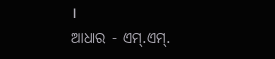।
ଆଧାର - ଏମ୍.ଏମ୍.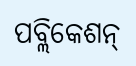ପବ୍ଲିକେଶନ୍